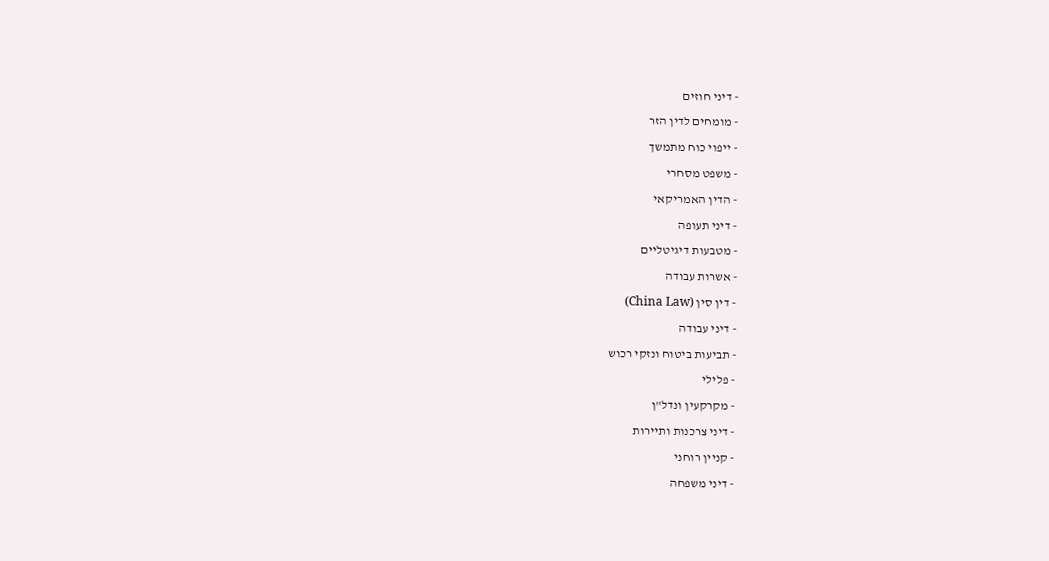- דיני חוזים
- מומחים לדין הזר
- ייפוי כוח מתמשך
- משפט מסחרי
- הדין האמריקאי
- דיני תעופה
- מטבעות דיגיטליים
- אשרות עבודה
- דין סין (China Law)
- דיני עבודה
- תביעות ביטוח ונזקי רכוש
- פלילי
- מקרקעין ונדל"ן
- דיני צרכנות ותיירות
- קניין רוחני
- דיני משפחה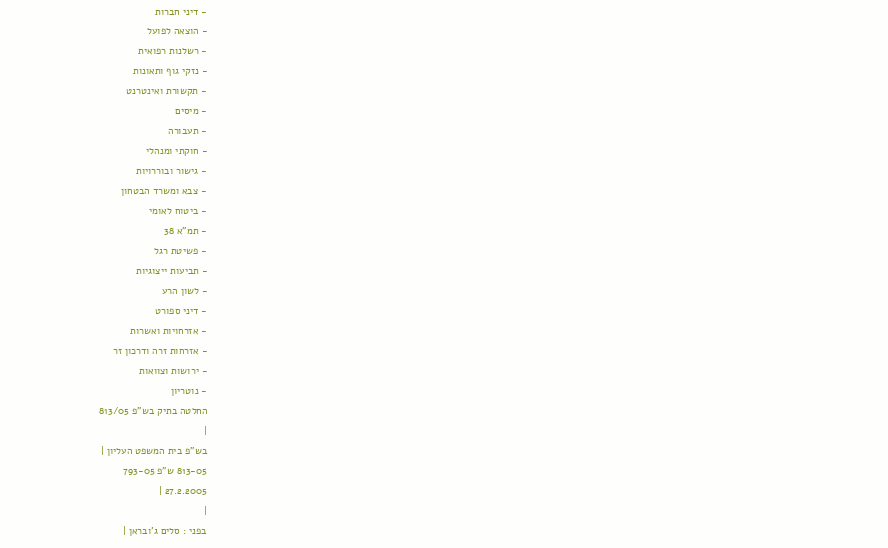- דיני חברות
- הוצאה לפועל
- רשלנות רפואית
- נזקי גוף ותאונות
- תקשורת ואינטרנט
- מיסים
- תעבורה
- חוקתי ומנהלי
- גישור ובוררויות
- צבא ומשרד הבטחון
- ביטוח לאומי
- תמ"א 38
- פשיטת רגל
- תביעות ייצוגיות
- לשון הרע
- דיני ספורט
- אזרחויות ואשרות
- אזרחות זרה ודרכון זר
- ירושות וצוואות
- נוטריון
החלטה בתיק בש"פ 813/05
|
בש"פ בית המשפט העליון |
813-05 ש"פ 793-05
27.2.2005 |
|
בפני : סלים ג'ובראן |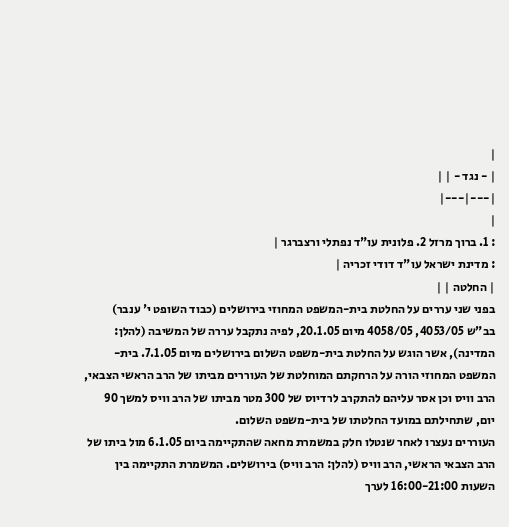|
| - נגד - | |
|---|---|
|
: 1. ברוך מרזל 2. פלונית עו"ד נפתלי ורצברגר |
: מדינת ישראל עו"ד דודי זכריה |
| החלטה | |
בפני שני עררים על החלטת בית-המשפט המחוזי בירושלים (כבוד השופט י' ענבר) בב"ש 4053/05, 4058/05 מיום 20.1.05, לפיה נתקבל עררה של המשיבה (להלן: המדינה), אשר הוגש על החלטת בית-משפט השלום בירושלים מיום 7.1.05. בית-המשפט המחוזי הורה על הרחקתם המוחלטת של העוררים מביתו של הרב הראשי הצבאי, הרב וויס וכן אסר עליהם להתקרב לרדיוס של 300 מטר מביתו של הרב וויס למשך 90 יום, שתחילתם במועד החלטתו של בית-משפט השלום.
העוררים נעצרו לאחר שנטלו חלק במשמרת מחאה שהתקיימה ביום 6.1.05 מול ביתו של הרב הצבאי הראשי, הרב וויס (להלן: הרב וויס) בירושלים. המשמרת התקיימה בין השעות 16:00-21:00 לערך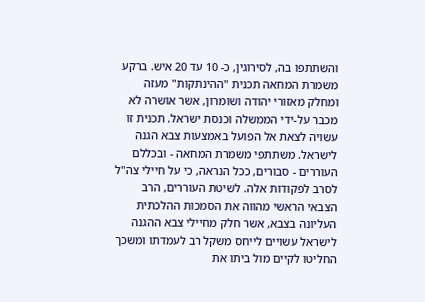והשתתפו בה, לסירוגין, כ- 10 עד 20 איש. ברקע משמרת המחאה תכנית "ההינתקות" מעזה ומחלק מאזורי יהודה ושומרון, אשר אושרה לא מכבר על-ידי הממשלה וכנסת ישראל. תכנית זו עשויה לצאת אל הפועל באמצעות צבא הגנה לישראל. משתתפי משמרת המחאה - ובכללם העוררים - סבורים, ככל הנראה, כי על חיילי צה"ל לסרב לפקודות אלה. לשיטת העוררים, הרב הצבאי הראשי מהווה את הסמכות ההלכתית העליונה בצבא, אשר חלק מחיילי צבא ההגנה לישראל עשויים לייחס משקל רב לעמדתו ומשכך החליטו לקיים מול ביתו את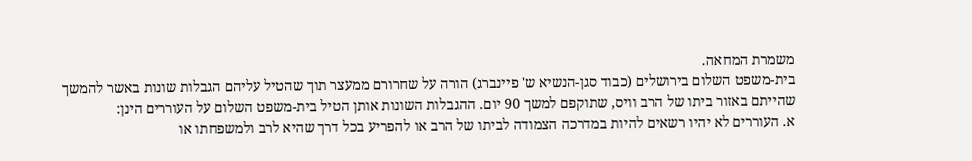משמרת המחאה.
בית-משפט השלום בירושלים (כבוד סגן-הנשיא ש' פיינברג) הורה על שחרורם ממעצר תוך שהטיל עליהם הגבלות שונות באשר להמשך שהייתם באזור ביתו של הרב וויס, שתוקפם למשך 90 יום. ההגבלות השונות אותן הטיל בית-משפט השלום על העוררים הינן:
א. העוררים לא יהיו רשאים להיות במדרכה הצמודה לביתו של הרב או להפריע בכל דרך שהיא לרב ולמשפחתו או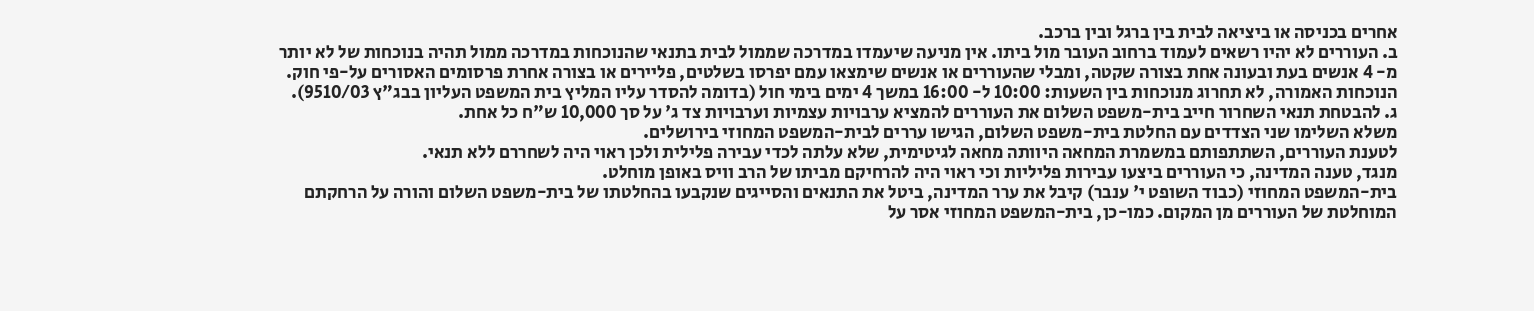אחרים בכניסה או ביציאה לבית בין ברגל ובין ברכב.
ב. העוררים לא יהיו רשאים לעמוד ברחוב העובר מול ביתו. אין מניעה שיעמדו במדרכה שממול לבית בתנאי שהנוכחות במדרכה ממול תהיה בנוכחות של לא יותר מ- 4 אנשים בעת ובעונה אחת בצורה שקטה, ומבלי שהעוררים או אנשים שימצאו עמם יפרסו בשלטים, פליירים או בצורה אחרת פרסומים האסורים על-פי חוק. הנוכחות האמורה, לא תחרוג מנוכחות בין השעות: 10:00 ל- 16:00 במשך 4 ימים בימי חול (בדומה להסדר עליו המליץ בית המשפט העליון בבג"ץ 9510/03).
ג. להבטחת תנאי השחרור חייב בית-משפט השלום את העוררים להמציא ערבויות עצמיות וערבויות צד ג' על סך 10,000 ש"ח כל אחת.
משלא השלימו שני הצדדים עם החלטת בית-משפט השלום, הגישו עררים לבית-המשפט המחוזי בירושלים.
לטענת העוררים, השתתפותם במשמרת המחאה היוותה מחאה לגיטימית, שלא עלתה לכדי עבירה פלילית ולכן ראוי היה לשחררם ללא תנאי.
מנגד, טענה המדינה, כי העוררים ביצעו עבירות פליליות וכי ראוי היה להרחיקם מביתו של הרב וויס באופן מוחלט.
בית-המשפט המחוזי (כבוד השופט י' ענבר) קיבל את ערר המדינה, ביטל את התנאים והסייגים שנקבעו בהחלטתו של בית-משפט השלום והורה על הרחקתם המוחלטת של העוררים מן המקום. כמו-כן, בית-המשפט המחוזי אסר על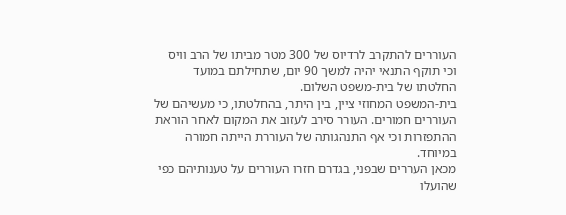העוררים להתקרב לרדיוס של 300 מטר מביתו של הרב וויס וכי תוקף התנאי יהיה למשך 90 יום, שתחילתם במועד החלטתו של בית-משפט השלום.
בית-המשפט המחוזי ציין, בין היתר, בהחלטתו, כי מעשיהם של העוררים חמורים. העורר סירב לעזוב את המקום לאחר הוראת ההתפזרות וכי אף התנהגותה של העוררת הייתה חמורה במיוחד.
מכאן העררים שבפני, בגדרם חזרו העוררים על טענותיהם כפי שהועלו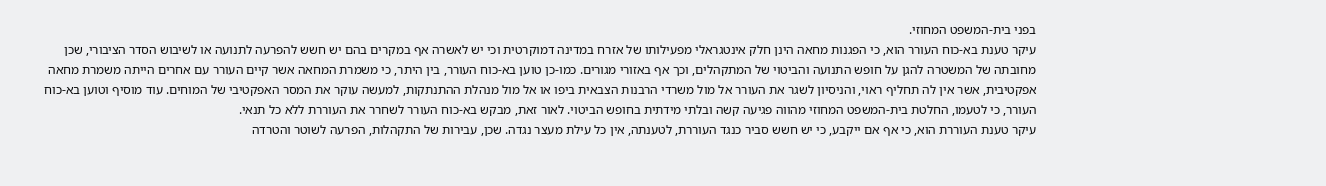בפני בית-המשפט המחוזי.
עיקר טענת בא-כוח העורר הוא, כי הפגנות מחאה הינן חלק אינטגראלי מפעילותו של אזרח במדינה דמוקרטית וכי יש לאשרה אף במקרים בהם יש חשש להפרעה לתנועה או לשיבוש הסדר הציבורי, שכן מחובתה של המשטרה להגן על חופש התנועה והביטוי של המתקהלים, וכך אף באזורי מגורים. כמו-כן טוען בא-כוח העורר, בין היתר, כי משמרת המחאה אשר קיים העורר עם אחרים הייתה משמרת מחאה אפקטיבית, אשר אין לה תחליף ראוי, והניסיון לשגר את העורר אל מול משרדי הרבנות הצבאית ביפו או אל מול מנהלת ההתנתקות, למעשה עוקר את המסר האפקטיבי של המוחים. עוד מוסיף וטוען בא-כוח העורר, כי לטעמו, החלטת בית-המשפט המחוזי מהווה פגיעה קשה ובלתי מידתית בחופש הביטוי. לאור זאת, מבקש בא-כוח העורר לשחרר את העוררת ללא כל תנאי.
עיקר טענת העוררת הוא, כי אף אם ייקבע, כי יש חשש סביר כנגד העוררת, לטענתה, אין כל עילת מעצר נגדה. שכן, עבירות של התקהלות, הפרעה לשוטר והטרדה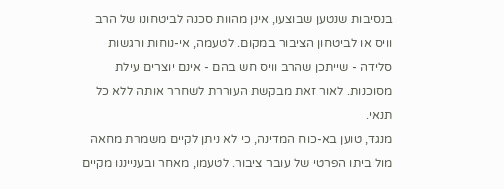בנסיבות שנטען שבוצעו, אינן מהוות סכנה לביטחונו של הרב וויס או לביטחון הציבור במקום. לטעמה, אי-נוחות ורגשות סלידה - שייתכן שהרב וויס חש בהם - אינם יוצרים עילת מסוכנות. לאור זאת מבקשת העוררת לשחרר אותה ללא כל תנאי.
מנגד, טוען בא-כוח המדינה, כי לא ניתן לקיים משמרת מחאה מול ביתו הפרטי של עובר ציבור. לטעמו, מאחר ובענייננו מקיים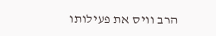הרב וויס את פעילותו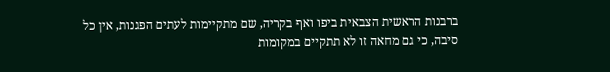ברבנות הראשית הצבאית ביפו ואף בקריה, שם מתקיימות לעתים הפגנות, אין כל סיבה, כי גם מחאה זו לא תתקיים במקומות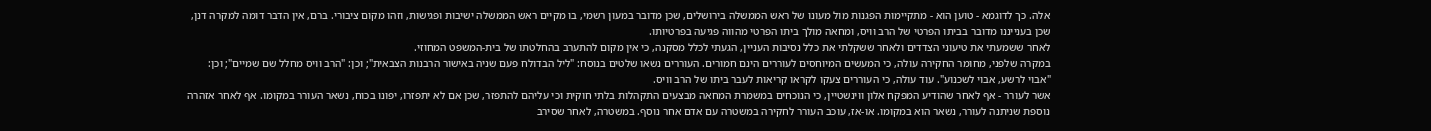אלה. כך לדוגמא - טוען הוא - מתקיימות הפגנות מול מעונו של ראש הממשלה בירושלים, שכן מדובר במעון רשמי, בו מקיים ראש הממשלה ישיבות ופגישות, וזהו מקום ציבורי. ברם, אין הדבר דומה למקרה דנן, שכן בענייננו מדובר בביתו הפרטי של הרב וויס, ומחאה מולך ביתו הפרטי מהווה פגיעה בפרטיותו.
לאחר ששמעתי את טיעוני הצדדים ולאחר ששקלתי את כלל נסיבות העניין, הגעתי לכלל מסקנה, כי אין מקום להתערב בהחלטתו של בית-המשפט המחוזי.
במקרה שלפני, מחומר החקירה עולה, כי המעשים המיוחסים לעוררים הינם חמורים. העוררים נשאו שלטים בנוסח: "ליל הבדולח פעם שניה באישור הרבנות הצבאית"; וכן: "הרב וויס מחלל שם שמיים"; וכן: "אבוי לרשע, אבוי לשכנוע". עוד עולה, כי העוררים צעקו לקראו קריאות לעבר ביתו של הרב וויס.
אשר לעורר - אף לאחר שהודיע המפקח אלון ווינשטיין, כי הנוכחים במשמרת המחאה מבצעים התקהלות בלתי חוקית וכי עליהם להתפזר, שכן אם לא יתפזרו, יפונו בכוח, נשאר העורר במקומו. אף לאחר אזהרה נוספת שניתנה לעורר, נשאר הוא במקומו. או-אז, עוכב העורר לחקירה במשטרה עם אדם אחר נוסף. במשטרה, לאחר שסירב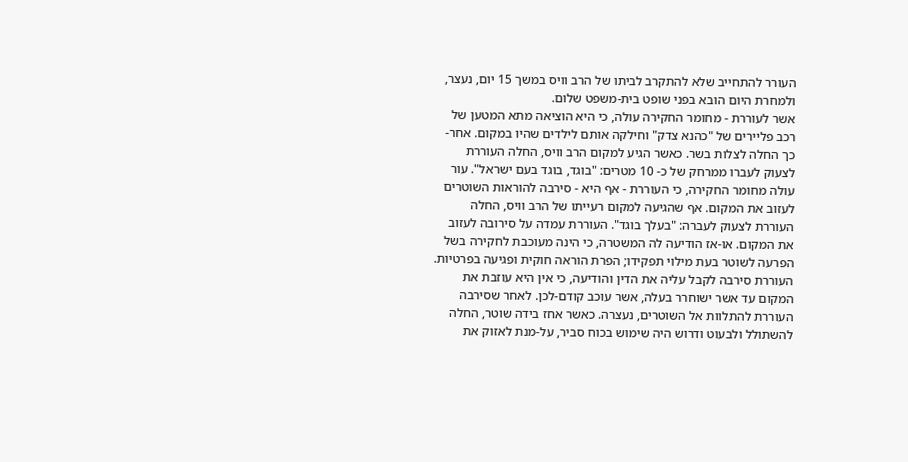העורר להתחייב שלא להתקרב לביתו של הרב וויס במשך 15 יום, נעצר, ולמחרת היום הובא בפני שופט בית-משפט שלום.
אשר לעוררת - מחומר החקירה עולה, כי היא הוציאה מתא המטען של רכב פליירים של "כהנא צדק" וחילקה אותם לילדים שהיו במקום. אחר-כך החלה לצלות בשר. כאשר הגיע למקום הרב וויס, החלה העוררת לצעוק לעברו ממרחק של כ- 10 מטרים: "בוגד, בוגד בעם ישראל". עור עולה מחומר החקירה, כי העוררת - אף היא - סירבה להוראות השוטרים לעזוב את המקום. אף שהגיעה למקום רעייתו של הרב וויס, החלה העוררת לצעוק לעברה: "בעלך בוגד". העוררת עמדה על סירובה לעזוב את המקום. או-אז הודיעה לה המשטרה, כי הינה מעוכבת לחקירה בשל הפרעה לשוטר בעת מילוי תפקידו; הפרת הוראה חוקית ופגיעה בפרטיות. העוררת סירבה לקבל עליה את הדין והודיעה, כי אין היא עוזבת את המקום עד אשר ישוחרר בעלה, אשר עוכב קודם-לכן. לאחר שסירבה העוררת להתלוות אל השוטרים, נעצרה. כאשר אחז בידה שוטר, החלה להשתולל ולבעוט ודרוש היה שימוש בכוח סביר, על-מנת לאזוק את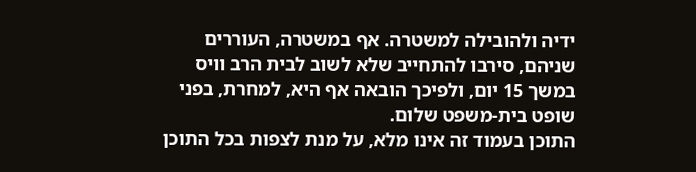ידיה ולהובילה למשטרה. אף במשטרה, העוררים שניהם, סירבו להתחייב שלא לשוב לבית הרב וויס במשך 15 יום, ולפיכך הובאה אף היא, למחרת, בפני שופט בית-משפט שלום.
התוכן בעמוד זה אינו מלא, על מנת לצפות בכל התוכן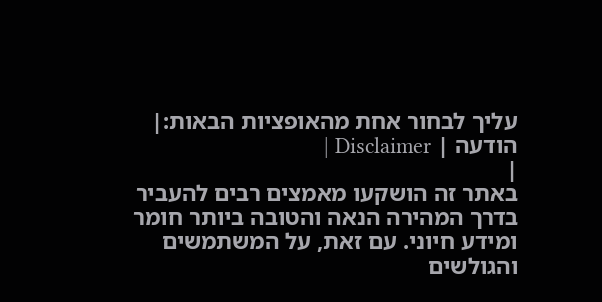עליך לבחור אחת מהאופציות הבאות:| הודעה | Disclaimer |
|
באתר זה הושקעו מאמצים רבים להעביר בדרך המהירה הנאה והטובה ביותר חומר ומידע חיוני. עם זאת, על המשתמשים והגולשים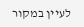לעיין במקור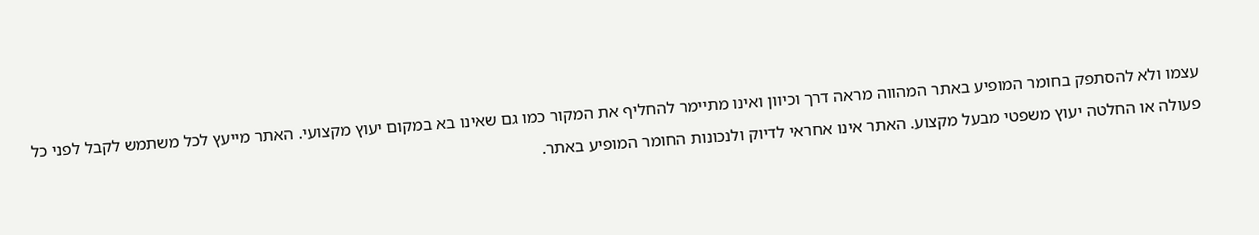עצמו ולא להסתפק בחומר המופיע באתר המהווה מראה דרך וכיוון ואינו מתיימר להחליף את המקור כמו גם שאינו בא במקום יעוץ מקצועי. האתר מייעץ לכל משתמש לקבל לפני כל פעולה או החלטה יעוץ משפטי מבעל מקצוע. האתר אינו אחראי לדיוק ולנכונות החומר המופיע באתר.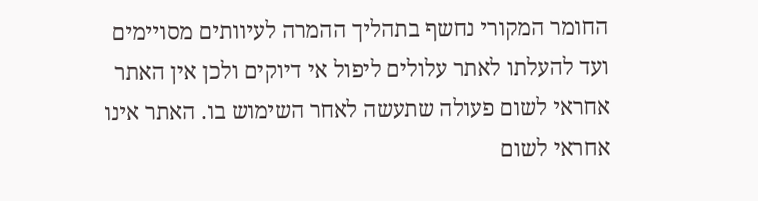החומר המקורי נחשף בתהליך ההמרה לעיוותים מסויימים ועד להעלתו לאתר עלולים ליפול אי דיוקים ולכן אין האתר אחראי לשום פעולה שתעשה לאחר השימוש בו. האתר אינו אחראי לשום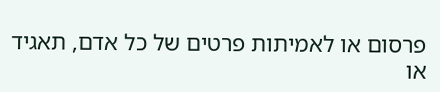פרסום או לאמיתות פרטים של כל אדם, תאגיד או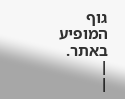גוף המופיע באתר. |
|